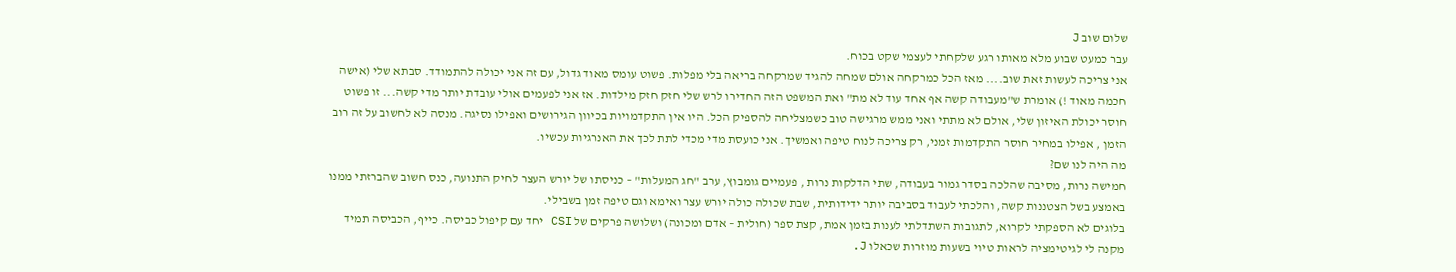שלום שוב J
עבר כמעט שבוע מלא מאותו רגע שלקחתי לעצמי שקט בכוח.
אני צריכה לעשות זאת שוב.... מאז הכל כמרקחה אולם שמחה להגיד שמרקחה בריאה בלי מפלות. פשוט עומס מאוד גדול, עם זה אני יכולה להתמודד. סבתא שלי (אישה חכמה מאוד !) אומרת ש"מעבודה קשה אף אחד עוד לא מת" ואת המשפט הזה החדירו לרש שלי חזק חזק מילדות. אז אני לפעמים אולי עובדת יותר מדי קשה... זו פשוט חוסר יכולת האיזון שלי, אולם לא מתתי ואני ממש מרגישה טוב כשמצליחה להספיק הכל. היו אין התקדמויות בכיוון הגירושים ואפילו נסיגה. מנסה לא לחשוב על זה רוב הזמן , אפילו במחיר חוסר התקדמות זמני, רק צריכה לנוח טיפה ואמשיך. אני כועסת מדי מכדי לתת לכך את האנרגיות עכשיו.
מה היה לנו שם?
חמישה נרות, מסיבה שהלכה בסדר גמור בעבודה, שתי הדלקות נרות , פעמיים גומבוץ, ערב "חג המעלות" – כניסתו של יורש העצר לחיק התנועה, כנס חשוב שהברזתי ממנו באמצע בשל הצטננות קשה, והלכתי לעבוד בסביבה יותר ידידותית, שבת שכולה כולה יורש עצר ואימא וגם טיפה זמן בשבילי.
בלוגים לא הספקתי לקרוא, לתגובות השתדלתי לענות בזמן אמת, קצת ספר (חולית – אדם ומכונה) ושלושה פרקים של CSI יחד עם קיפול כביסה. כייף, הכביסה תמיד מקנה לי לגיטימציה לראות טיוי בשעות מוזרות שכאלו J.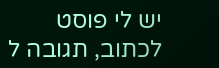יש לי פוסט לכתוב, תגובה ל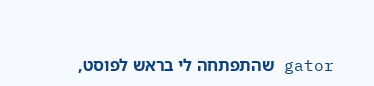gator שהתפתחה לי בראש לפוסט,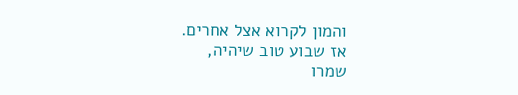והמון לקרוא אצל אחרים.
אז שבוע טוב שיהיה,
שמרו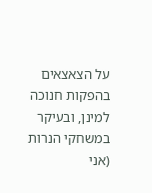על הצאצאים בהפקות חנוכה למינן, ובעיקר במשחקי הנרות
(אני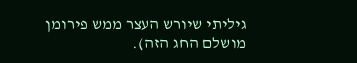גיליתי שיורש העצר ממש פירומן מושלם החג הזה).